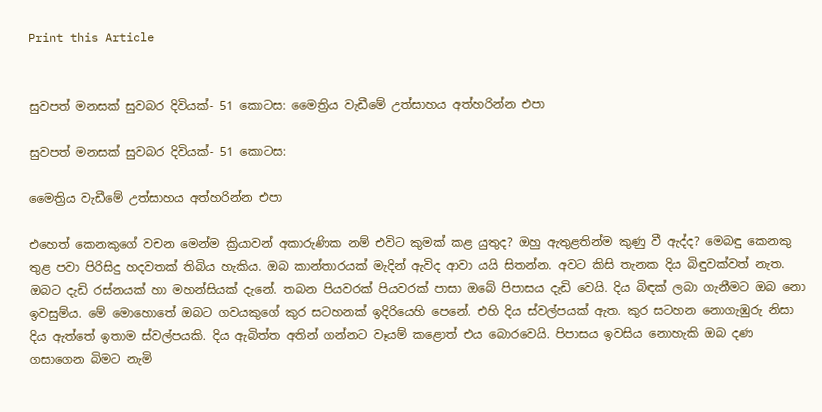Print this Article


සුවපත් මනසක් සුවබර දිවියක්- 51 කොටස: මෛත්‍රිය වැඩීමේ උත්සාහය අත්හරින්න එපා

සුවපත් මනසක් සුවබර දිවියක්- 51 කොටස:

මෛත්‍රිය වැඩීමේ උත්සාහය අත්හරින්න එපා

එහෙත් කෙනකුගේ වචන මෙන්ම ක්‍රියාවන් අකාරුණික නම් එවිට කුමක් කළ යුතුද? ඔහු ඇතුළතින්ම කුණු වී ඇද්ද? මෙබඳු කෙනකු තුළ පවා පිරිසිදු හදවතක් තිබිය හැකිය. ඔබ කාන්තාරයක් මැදින් ඇවිද ආවා යයි සිතන්න. අවට කිසි තැනක දිය බිඳුවක්වත් නැත. ඔබට දැඩි රස්නයක් හා මහන්සියක් දැනේ. තබන පියවරක් පියවරක් පාසා ඔබේ පිපාසය දැඩි වෙයි. දිය බිඳක් ලබා ගැනීමට ඔබ නො ඉවසුම්ය. මේ මොහොතේ ඔබට ගවයකුගේ කුර සටහනක් ඉදිරියෙහි පෙනේ. එහි දිය ස්වල්පයක් ඇත. කුර සටහන නොගැඹුරු නිසා දිය ඇත්තේ ඉතාම ස්වල්පයකි. දිය ඇබිත්ත අතින් ගන්නට වෑයම් කළොත් එය බොරවෙයි. පිපාසය ඉවසිය නොහැකි ඔබ දණ ගසාගෙන බිමට නැමි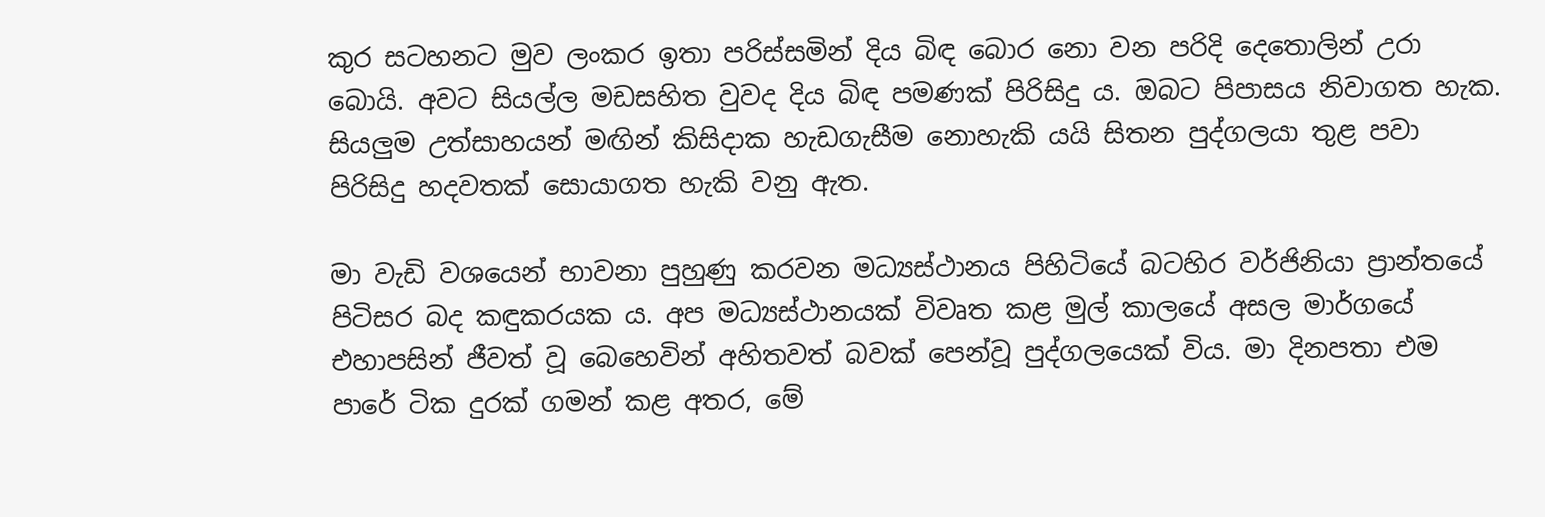කුර සටහනට මුව ලංකර ඉතා පරිස්සමින් දිය බිඳ බොර නො වන පරිදි දෙතොලින් උරා බොයි. අවට සියල්ල මඩසහිත වුවද දිය බිඳ පමණක් පිරිසිදු ය. ඔබට පිපාසය නිවාගත හැක. සියලුම උත්සාහයන් මඟින් කිසිදාක හැඩගැසීම නොහැකි යයි සිතන පුද්ගලයා තුළ පවා පිරිසිදු හදවතක් සොයාගත හැකි වනු ඇත.

මා වැඩි වශයෙන් භාවනා පුහුණු කරවන මධ්‍යස්ථානය පිහිටියේ බටහිර වර්ජිනියා ප්‍රාන්තයේ පිටිසර බද කඳුකරයක ය. අප මධ්‍යස්ථානයක් විවෘත කළ මුල් කාලයේ අසල මාර්ගයේ එහාපසින් ජීවත් වූ බෙහෙවින් අහිතවත් බවක් පෙන්වූ පුද්ගලයෙක් විය. මා දිනපතා එම පාරේ ටික දුරක් ගමන් කළ අතර, මේ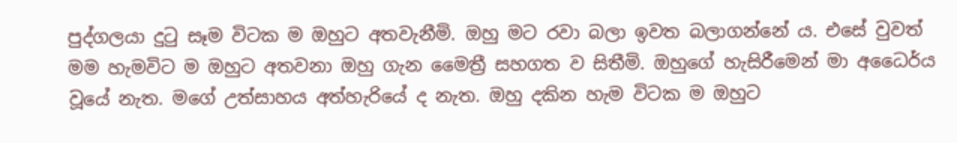පුද්ගලයා දුටු සෑම විටක ම ඔහුට අතවැනීමි. ඔහු මට රවා බලා ඉවත බලාගන්නේ ය. එසේ වුවත් මම හැමවිට ම ඔහුට අතවනා ඔහු ගැන මෛත්‍රී සහගත ව සිතීමි. ඔහුගේ හැසිරීමෙන් මා අධෛර්ය වූයේ නැත. මගේ උත්සාහය අත්හැරියේ ද නැත. ඔහු දකින හැම විටක ම ඔහුට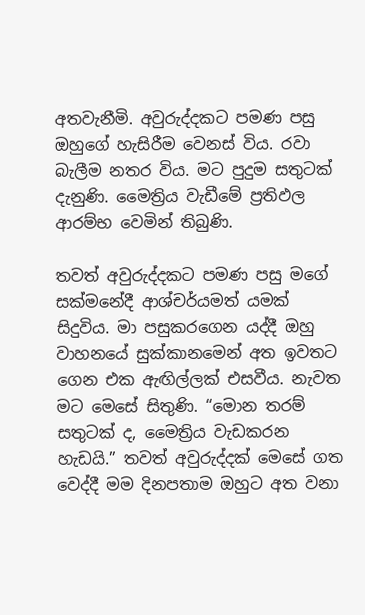අතවැනීමි. අවුරුද්දකට පමණ පසු ඔහුගේ හැසිරීම වෙනස් විය. රවා බැලීම නතර විය. මට පුදුම සතුටක් දැනුණි. මෛත්‍රිය වැඩීමේ ප්‍රතිඵල ආරම්භ වෙමින් තිබුණි.

තවත් අවුරුද්දකට පමණ පසු මගේ සක්මනේදී ආශ්චර්යමත් යමක් සිදුවිය. මා පසුකරගෙන යද්දී ඔහු වාහනයේ සුක්කානමෙන් අත ඉවතට ගෙන එක ඇඟිල්ලක් එසවීය. නැවත මට මෙසේ සිතුණි. “මොන තරම් සතුටක් ද, මෛත්‍රිය වැඩකරන හැඩයි.” තවත් අවුරුද්දක් මෙසේ ගත වෙද්දී මම දිනපතාම ඔහුට අත වනා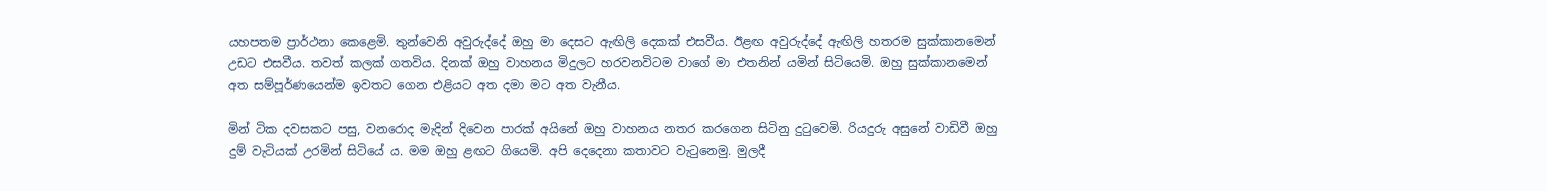යහපතම ප්‍රාර්ථනා කෙළෙමි. තුන්වෙනි අවුරුද්දේ ඔහු මා දෙසට ඇඟිලි දෙකක් එසවීය. ඊළඟ අවුරුද්දේ ඇඟිලි හතරම සුක්කානමෙන් උඩට එසවීය. තවත් කලක් ගතවිය. දිනක් ඔහු වාහනය මිදුලට හරවනවිටම වාගේ මා එතනින් යමින් සිටියෙමි. ඔහු සුක්කානමෙන් අත සම්පූර්ණයෙන්ම ඉවතට ගෙන එළියට අත දමා මට අත වැනීය.

මින් ටික දවසකට පසු, වනරොද මැදින් දිවෙන පාරක් අයිනේ ඔහු වාහනය නතර කරගෙන සිටිනු දුටුවෙමි. රියදුරු අසුනේ වාඩිවී ඔහු දුම් වැටියක් උරමින් සිටියේ ය. මම ඔහු ළඟට ගියෙමි. අපි දෙදෙනා කතාවට වැටුනෙමු. මුලදී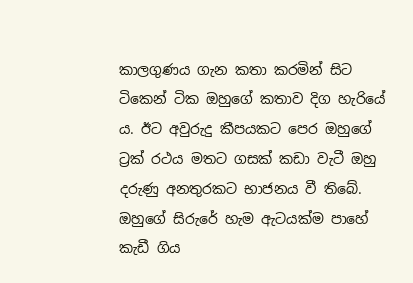කාලගුණය ගැන කතා කරමින් සිට ටිකෙන් ටික ඔහුගේ කතාව දිග හැරියේ ය. ඊට අවුරුදු කීපයකට පෙර ඔහුගේ ට්‍රක් රථය මතට ගසක් කඩා වැටී ඔහු දරුණු අනතුරකට භාජනය වී තිබේ. ඔහුගේ සිරුරේ හැම ඇටයක්ම පාහේ කැඩී ගිය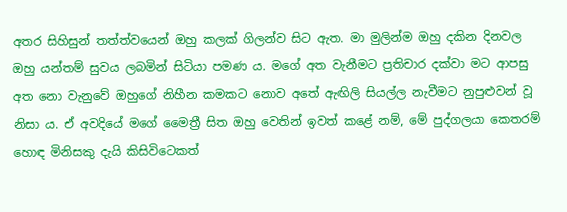අතර සිහිසුන් තත්ත්වයෙන් ඔහු කලක් ගිලන්ව සිට ඇත. මා මුලින්ම ඔහු දකින දිනවල ඔහු යන්තම් සුවය ලබමින් සිටියා පමණ ය. මගේ අත වැනීමට ප්‍රතිචාර දක්වා මට ආපසු අත නො වැනුවේ ඔහුගේ නිහීන කමකට නොව අතේ ඇඟිලි සියල්ල නැවීමට නුපුළුවන් වූ නිසා ය. ඒ අවදියේ මගේ මෛත්‍රී සිත ඔහු වෙතින් ඉවත් කළේ නම්, මේ පුද්ගලයා කෙතරම් හොඳ මිනිසකු දැයි කිසිවිටෙකත්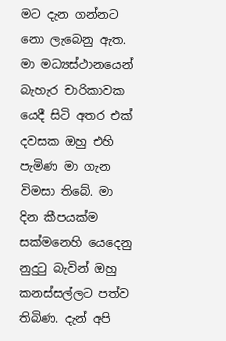මට දැන ගන්නට නො ලැබෙනු ඇත. මා මධ්‍යස්ථානයෙන් බැහැර චාරිකාවක යෙදී සිටි අතර එක් දවසක ඔහු එහි පැමිණ මා ගැන විමසා තිබේ. මා දින කීපයක්ම සක්මනෙහි යෙදෙනු නුදුටු බැවින් ඔහු කනස්සල්ලට පත්ව තිබිණ. දැන් අපි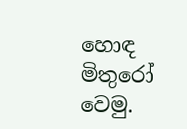හොඳ මිතුරෝ වෙමු.